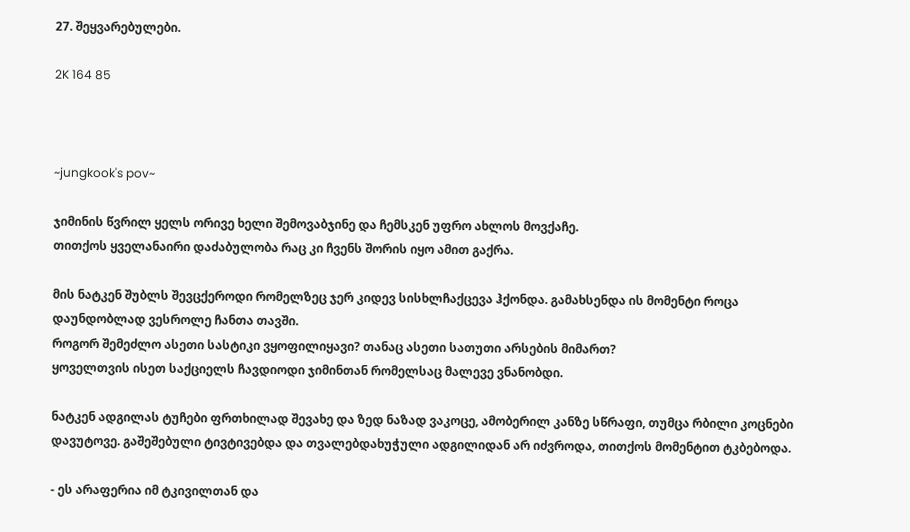27. შეყვარებულები.

2K 164 85



~jungkook's pov~

ჯიმინის წვრილ ყელს ორივე ხელი შემოვაბჯინე და ჩემსკენ უფრო ახლოს მოვქაჩე.
თითქოს ყველანაირი დაძაბულობა რაც კი ჩვენს შორის იყო ამით გაქრა.

მის ნატკენ შუბლს შევცქეროდი რომელზეც ჯერ კიდევ სისხლჩაქცევა ჰქონდა. გამახსენდა ის მომენტი როცა დაუნდობლად ვესროლე ჩანთა თავში.
როგორ შემეძლო ასეთი სასტიკი ვყოფილიყავი? თანაც ასეთი სათუთი არსების მიმართ?
ყოველთვის ისეთ საქციელს ჩავდიოდი ჯიმინთან რომელსაც მალევე ვნანობდი.

ნატკენ ადგილას ტუჩები ფრთხილად შევახე და ზედ ნაზად ვაკოცე, ამობერილ კანზე სწრაფი, თუმცა რბილი კოცნები დავუტოვე. გაშეშებული ტივტივებდა და თვალებდახუჭული ადგილიდან არ იძვროდა, თითქოს მომენტით ტკბებოდა.

- ეს არაფერია იმ ტკივილთან და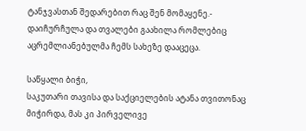ტანჯვასთან შედარებით რაც შენ მომაყენე.- დაიჩურჩულა და თვალები გაახილა რომლებიც აცრემლიანებულმა ჩემს სახეზე დააცეცა.

საწყალი ბიჭი,
საკუთარი თავისა და საქციელების ატანა თვითონაც მიჭირდა, მას კი პირველივე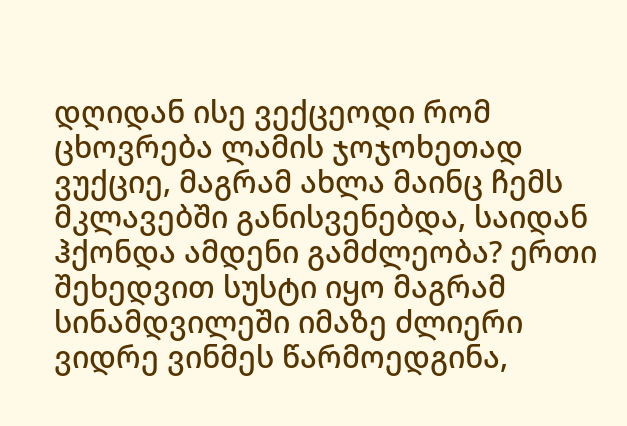დღიდან ისე ვექცეოდი რომ ცხოვრება ლამის ჯოჯოხეთად ვუქციე, მაგრამ ახლა მაინც ჩემს მკლავებში განისვენებდა, საიდან ჰქონდა ამდენი გამძლეობა? ერთი შეხედვით სუსტი იყო მაგრამ სინამდვილეში იმაზე ძლიერი ვიდრე ვინმეს წარმოედგინა,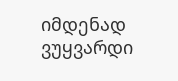იმდენად ვუყვარდი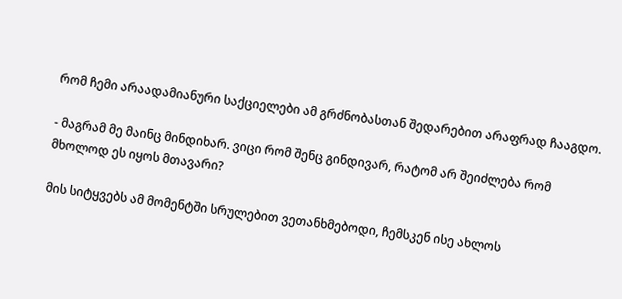რომ ჩემი არაადამიანური საქციელები ამ გრძნობასთან შედარებით არაფრად ჩააგდო.

- მაგრამ მე მაინც მინდიხარ. ვიცი რომ შენც გინდივარ, რატომ არ შეიძლება რომ მხოლოდ ეს იყოს მთავარი?

მის სიტყვებს ამ მომენტში სრულებით ვეთანხმებოდი, ჩემსკენ ისე ახლოს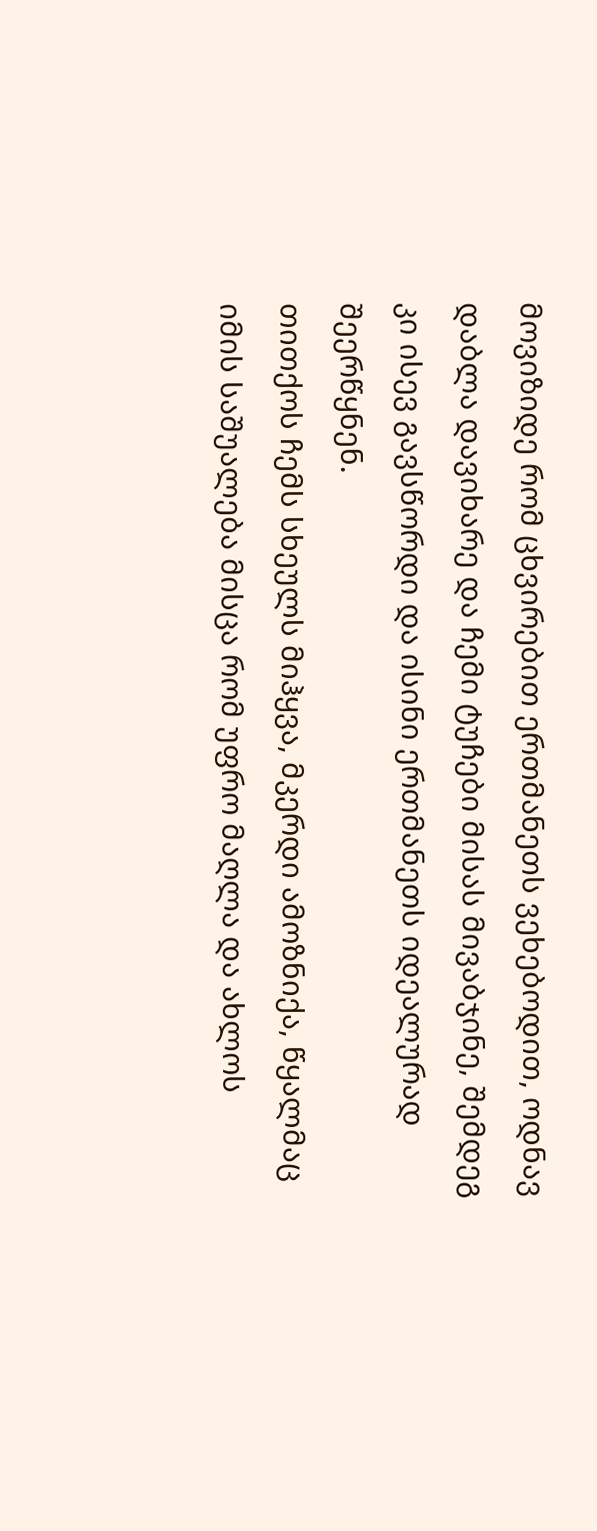მოვიზიდე რომ ცხვირებით ერთმანეთს ვეხებოდით, ოდნავ დაბლა დავიხარე და ჩემი ტუჩები მისას მივაბჯინე, შემდეგ კი ისევ გავსწორდი და ისინი ერთმანეთს იდეალურად შეერწყნენ.
თითქოს ჩემს სხეულს მიჰყვა, მკერდი ამოზნიქა, წყალმაც იმის საშუალება მისცა რომ უფრო მაღლა და ახლოს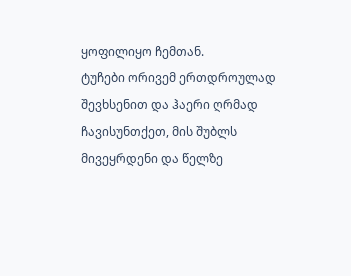ყოფილიყო ჩემთან.
ტუჩები ორივემ ერთდროულად შევხსენით და ჰაერი ღრმად ჩავისუნთქეთ, მის შუბლს მივეყრდენი და წელზე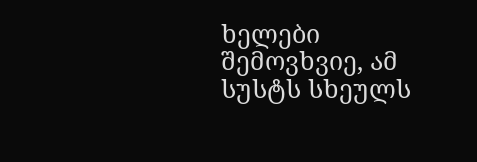ხელები შემოვხვიე, ამ სუსტს სხეულს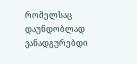რომელსაც დაუნდობლად ვანადგურებდი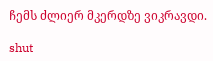ჩემს ძლიერ მკერდზე ვიკრავდი.

shut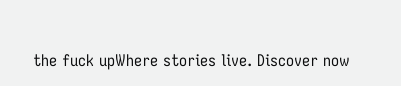the fuck upWhere stories live. Discover now